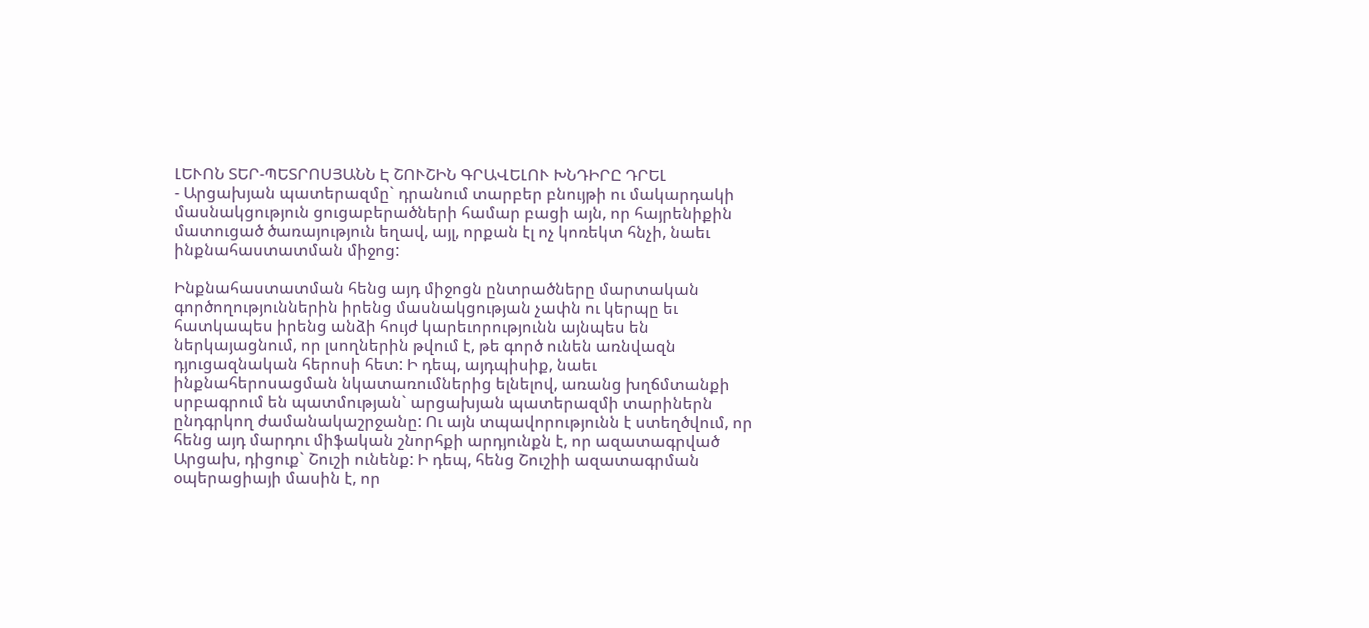ԼԵՒՈՆ ՏԵՐ-ՊԵՏՐՈՍՅԱՆՆ Է ՇՈՒՇԻՆ ԳՐԱՎԵԼՈՒ ԽՆԴԻՐԸ ԴՐԵԼ
- Արցախյան պատերազմը` դրանում տարբեր բնույթի ու մակարդակի մասնակցություն ցուցաբերածների համար բացի այն, որ հայրենիքին մատուցած ծառայություն եղավ, այլ, որքան էլ ոչ կոռեկտ հնչի, նաեւ ինքնահաստատման միջոց:

Ինքնահաստատման հենց այդ միջոցն ընտրածները մարտական գործողություններին իրենց մասնակցության չափն ու կերպը եւ հատկապես իրենց անձի հույժ կարեւորությունն այնպես են ներկայացնում, որ լսողներին թվում է, թե գործ ունեն առնվազն դյուցազնական հերոսի հետ: Ի դեպ, այդպիսիք, նաեւ ինքնահերոսացման նկատառումներից ելնելով, առանց խղճմտանքի սրբագրում են պատմության` արցախյան պատերազմի տարիներն ընդգրկող ժամանակաշրջանը: Ու այն տպավորությունն է ստեղծվում, որ հենց այդ մարդու միֆական շնորհքի արդյունքն է, որ ազատագրված Արցախ, դիցուք` Շուշի ունենք: Ի դեպ, հենց Շուշիի ազատագրման օպերացիայի մասին է, որ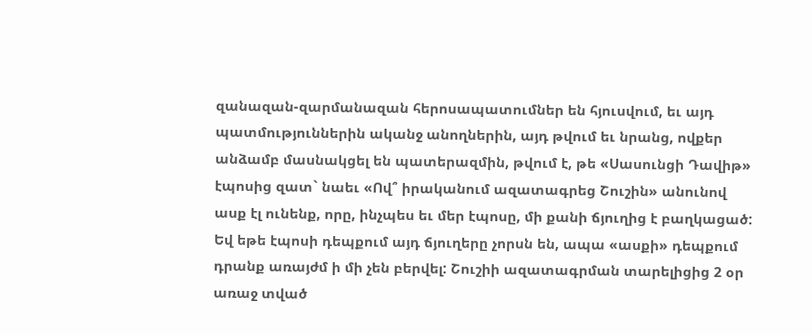զանազան-զարմանազան հերոսապատումներ են հյուսվում, եւ այդ պատմություններին ականջ անողներին, այդ թվում եւ նրանց, ովքեր անձամբ մասնակցել են պատերազմին, թվում է, թե «Սասունցի Դավիթ» էպոսից զատ` նաեւ «Ով՞ իրականում ազատագրեց Շուշին» անունով ասք էլ ունենք, որը, ինչպես եւ մեր էպոսը, մի քանի ճյուղից է բաղկացած: Եվ եթե էպոսի դեպքում այդ ճյուղերը չորսն են, ապա «ասքի» դեպքում դրանք առայժմ ի մի չեն բերվել: Շուշիի ազատագրման տարելիցից 2 օր առաջ տված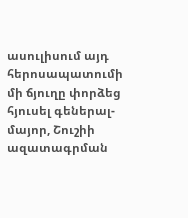ասուլիսում այդ հերոսապատումի մի ճյուղը փորձեց հյուսել գեներալ-մայոր, Շուշիի ազատագրման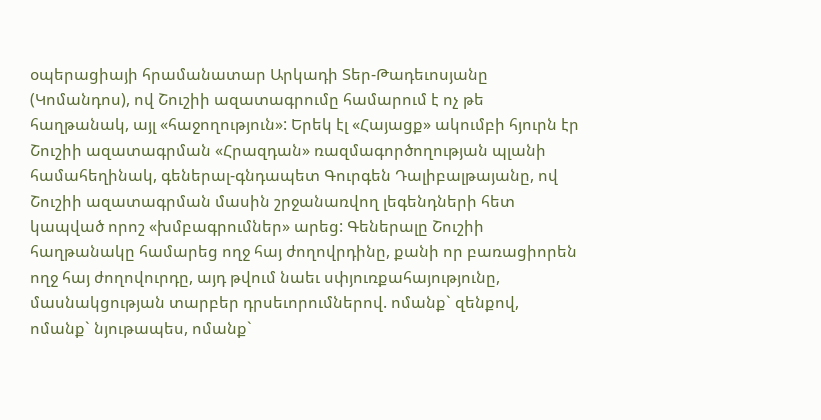օպերացիայի հրամանատար Արկադի Տեր-Թադեւոսյանը (Կոմանդոս), ով Շուշիի ազատագրումը համարում է ոչ թե հաղթանակ, այլ «հաջողություն»: Երեկ էլ «Հայացք» ակումբի հյուրն էր Շուշիի ազատագրման «Հրազդան» ռազմագործողության պլանի համահեղինակ, գեներալ-գնդապետ Գուրգեն Դալիբալթայանը, ով Շուշիի ազատագրման մասին շրջանառվող լեգենդների հետ կապված որոշ «խմբագրումներ» արեց: Գեներալը Շուշիի հաղթանակը համարեց ողջ հայ ժողովրդինը, քանի որ բառացիորեն ողջ հայ ժողովուրդը, այդ թվում նաեւ սփյուռքահայությունը, մասնակցության տարբեր դրսեւորումներով. ոմանք` զենքով, ոմանք` նյութապես, ոմանք`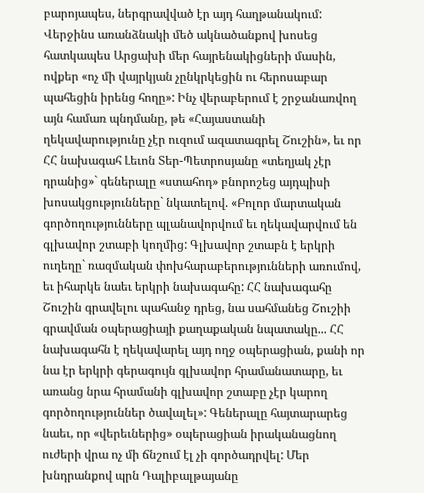բարոյապես, ներգրավված էր այդ հաղթանակում: Վերջինս առանձնակի մեծ ակնածանքով խոսեց հատկապես Արցախի մեր հայրենակիցների մասին, ովքեր «ոչ մի վայրկյան չընկրկեցին ու հերոսաբար պահեցին իրենց հողը»: Ինչ վերաբերում է շրջանառվող այն համառ պնդմանը, թե «Հայաստանի ղեկավարությունը չէր ուզում ազատագրել Շուշին», եւ որ ՀՀ նախագահ Լեւոն Տեր-Պետրոսյանը «տեղյակ չէր դրանից»` գեներալը «ստահոդ» բնորոշեց այդպիսի խոսակցությունները` նկատելով. «Բոլոր մարտական գործողությունները պլանավորվում եւ ղեկավարվում են գլխավոր շտաբի կողմից: Գլխավոր շտաբն է երկրի ուղեղը` ռազմական փոխհարաբերությունների առումով, եւ իհարկե նաեւ երկրի նախագահը: ՀՀ նախագահը Շուշին գրավելու պահանջ դրեց, նա սահմանեց Շուշիի գրավման օպերացիայի քաղաքական նպատակը... ՀՀ նախագահն է ղեկավարել այդ ողջ օպերացիան, քանի որ նա էր երկրի գերագույն գլխավոր հրամանատարը, եւ առանց նրա հրամանի գլխավոր շտաբը չէր կարող գործողություններ ծավալել»: Գեներալը հայտարարեց նաեւ, որ «վերեւներից» օպերացիան իրականացնող ուժերի վրա ոչ մի ճնշում էլ չի գործադրվել: Մեր խնդրանքով պրն Դալիբալթայանը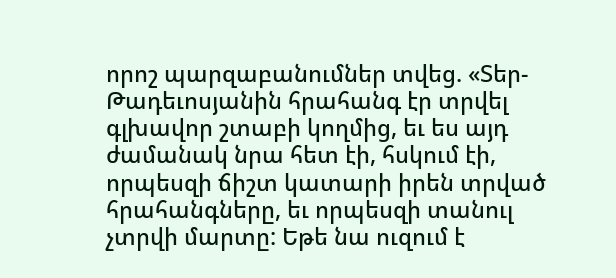որոշ պարզաբանումներ տվեց. «Տեր-Թադեւոսյանին հրահանգ էր տրվել գլխավոր շտաբի կողմից, եւ ես այդ ժամանակ նրա հետ էի, հսկում էի, որպեսզի ճիշտ կատարի իրեն տրված հրահանգները, եւ որպեսզի տանուլ չտրվի մարտը: Եթե նա ուզում է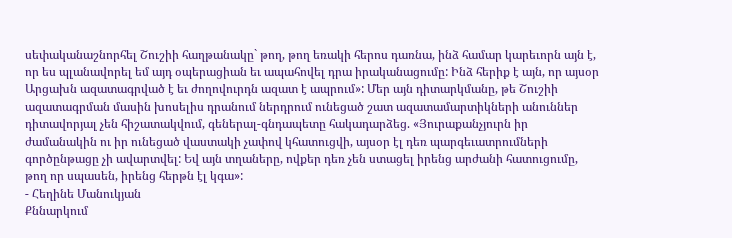սեփականաշնորհել Շուշիի հաղթանակը` թող, թող եռակի հերոս դառնա, ինձ համար կարեւորն այն է, որ ես պլանավորել եմ այդ օպերացիան եւ ապահովել դրա իրականացումը: Ինձ հերիք է այն, որ այսօր Արցախն ազատագրված է եւ ժողովուրդն ազատ է ապրում»: Մեր այն դիտարկմանը, թե Շուշիի ազատագրման մասին խոսելիս դրանում ներդրում ունեցած շատ ազատամարտիկների անուններ դիտավորյալ չեն հիշատակվում, գեներալ-գնդապետը հակադարձեց. «Յուրաքանչյուրն իր ժամանակին ու իր ունեցած վաստակի չափով կհատուցվի, այսօր էլ դեռ պարգեւատրումների գործընթացը չի ավարտվել: Եվ այն տղաները, ովքեր դեռ չեն ստացել իրենց արժանի հատուցումը, թող որ սպասեն, իրենց հերթն էլ կգա»:
- Հեղինե Մանուկյան
Քննարկում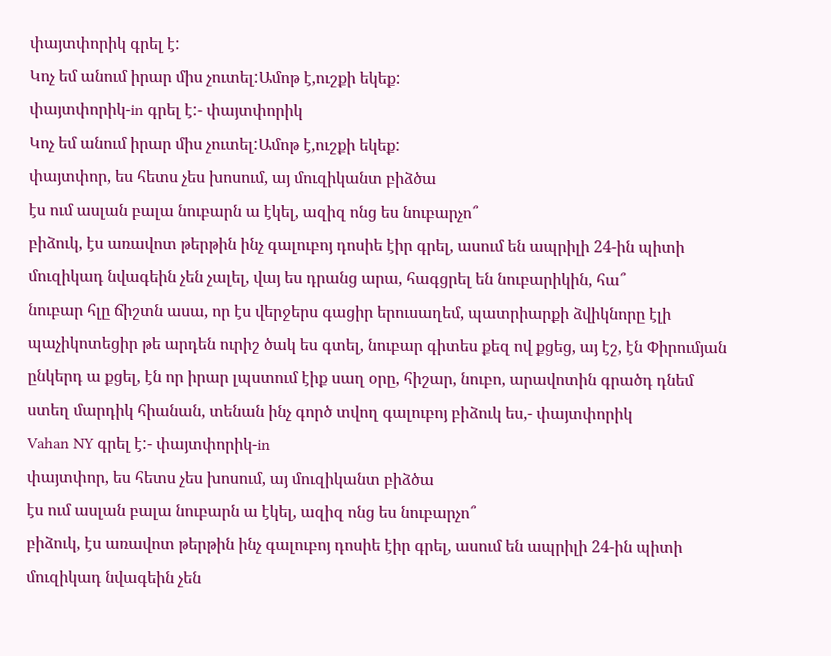փայտփորիկ գրել է:
Կոչ եմ անում իրար միս չուտել:Ամոթ է,ուշքի եկեք:
փայտփորիկ-in գրել է:- փայտփորիկ
Կոչ եմ անում իրար միս չուտել:Ամոթ է,ուշքի եկեք:
փայտփոր, ես հետս չես խոսում, այ մուզիկանտ բիձծա
էս ում ասլան բալա նուբարն ա էկել, ազիզ ոնց ես նուբարչո՞
բիձուկ, էս առավոտ թերթին ինչ գալուբոյ դոսիե էիր գրել, ասում են ապրիլի 24-ին պիտի մուզիկադ նվագեին չեն չալել, վայ ես դրանց արա, հագցրել են նուբարիկին, հա՞
նուբար հլը ճիշտն ասա, որ էս վերջերս գացիր երուսաղեմ, պատրիարքի ձվիկնորը էլի պաչիկոտեցիր թե արդեն ուրիշ ծակ ես գտել, նուբար գիտես քեզ ով քցեց, այ էշ, էն Փիրումյան ընկերդ ա քցել, էն որ իրար լպստում էիք սաղ օրը, հիշար, նուբո, արավոտին գրածդ դնեմ ստեղ մարդիկ հիանան, տենան ինչ գործ տվող գալուբոյ բիձուկ ես,- փայտփորիկ
Vahan NY գրել է:- փայտփորիկ-in
փայտփոր, ես հետս չես խոսում, այ մուզիկանտ բիձծա
էս ում ասլան բալա նուբարն ա էկել, ազիզ ոնց ես նուբարչո՞
բիձուկ, էս առավոտ թերթին ինչ գալուբոյ դոսիե էիր գրել, ասում են ապրիլի 24-ին պիտի մուզիկադ նվագեին չեն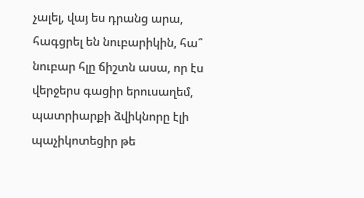չալել, վայ ես դրանց արա, հագցրել են նուբարիկին, հա՞
նուբար հլը ճիշտն ասա, որ էս վերջերս գացիր երուսաղեմ, պատրիարքի ձվիկնորը էլի պաչիկոտեցիր թե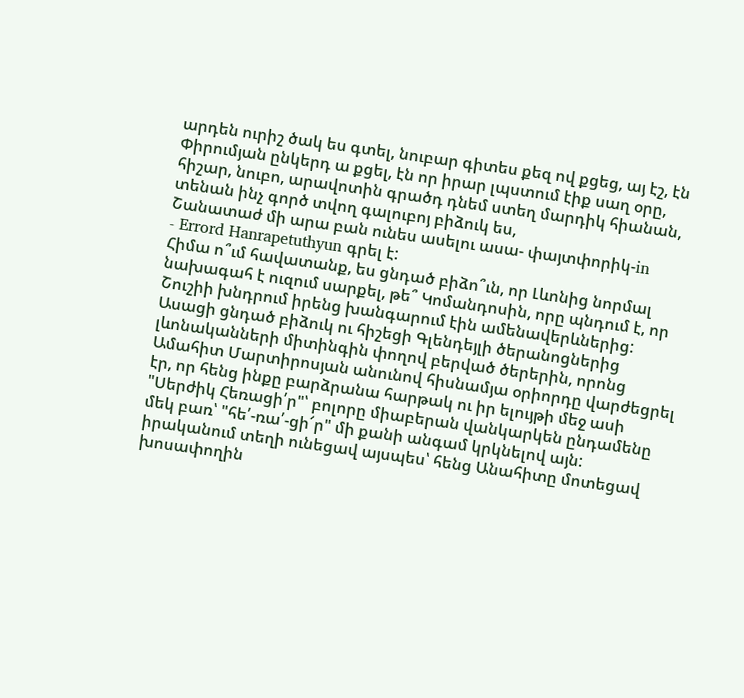արդեն ուրիշ ծակ ես գտել, նուբար գիտես քեզ ով քցեց, այ էշ, էն Փիրումյան ընկերդ ա քցել, էն որ իրար լպստում էիք սաղ օրը, հիշար, նուբո, արավոտին գրածդ դնեմ ստեղ մարդիկ հիանան, տենան ինչ գործ տվող գալուբոյ բիձուկ ես,
Շանատաժ մի արա բան ունես ասելու ասա- փայտփորիկ-in
- Errord Hanrapetuthyun գրել է:
Հիմա ո՞ւմ հավատանք, ես ցնդած բիձո՞ւն, որ Լևոնից նորմալ նախագահ է ուզում սարքել, թե՞ Կոմանդոսին, որը պնդում է, որ Շուշիի խնդրում իրենց խանգարում էին ամենավերևներից:
Ասացի ցնդած բիձուկ ու հիշեցի Գլենդեյլի ծերանոցներից լևոնականների միտինգին փողով բերված ծերերին, որոնց Ամահիտ Մարտիրոսյան անունով հիսնամյա օրիորդը վարժեցրել էր, որ հենց ինքը բարձրանա հարթակ ու իր ելույթի մեջ ասի "Սերժիկ Հեռացի՛ր"՝ բոլորը միաբերան վանկարկեն ընդամենը մեկ բառ՝ "հե՛-ռա՛-ցի՜ր" մի քանի անգամ կրկնելով այն:
իրականում տեղի ունեցավ այսպես՝ հենց Անահիտը մոտեցավ խոսափողին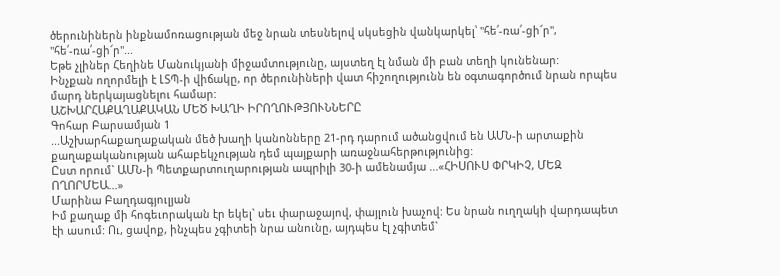ծերունիներն ինքնամոռացության մեջ նրան տեսնելով սկսեցին վանկարկել՝ "հե՛-ռա՛-ցի՜ր", "հե՛-ռա՛-ցի՜ր"...
Եթե չլիներ Հեղինե Մանուկյանի միջամտությունը, այստեղ էլ նման մի բան տեղի կունենար:
Ինչքան ողորմելի է ԼՏՊ-ի վիճակը, որ ծերունիների վատ հիշողությունն են օգտագործում նրան որպես մարդ ներկայացնելու համար:
ԱՇԽԱՐՀԱՔԱՂԱՔԱԿԱՆ ՄԵԾ ԽԱՂԻ ԻՐՈՂՈՒԹՅՈՒՆՆԵՐԸ
Գոհար Բարսամյան 1
...Աշխարհաքաղաքական մեծ խաղի կանոնները 21-րդ դարում ածանցվում են ԱՄՆ-ի արտաքին քաղաքականության ահաբեկչության դեմ պայքարի առաջնահերթությունից:
Ըստ որում` ԱՄՆ-ի Պետքարտուղարության ապրիլի 30-ի ամենամյա ...«ՀԻՍՈՒՍ ՓՐԿԻՉ, ՄԵԶ ՈՂՈՐՄԵԱ...»
Մարինա Բաղդագյուլյան
Իմ քաղաք մի հոգեւորական էր եկել` սեւ փարաջայով, փայլուն խաչով: Ես նրան ուղղակի վարդապետ էի ասում: Ու, ցավոք, ինչպես չգիտեի նրա անունը, այդպես էլ չգիտեմ`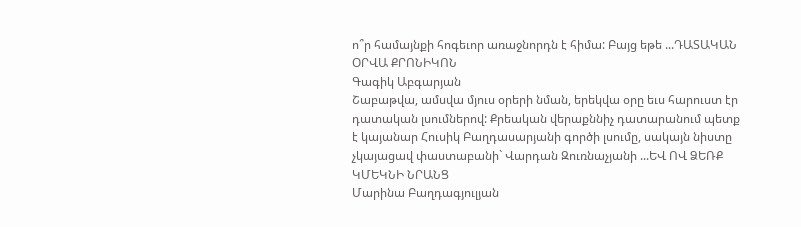ո՞ր համայնքի հոգեւոր առաջնորդն է հիմա: Բայց եթե ...ԴԱՏԱԿԱՆ ՕՐՎԱ ՔՐՈՆԻԿՈՆ
Գագիկ Աբգարյան
Շաբաթվա, ամսվա մյուս օրերի նման, երեկվա օրը եւս հարուստ էր դատական լսումներով: Քրեական վերաքննիչ դատարանում պետք է կայանար Հուսիկ Բաղդասարյանի գործի լսումը, սակայն նիստը չկայացավ փաստաբանի` Վարդան Զուռնաչյանի ...ԵՎ ՈՎ ՁԵՌՔ ԿՄԵԿՆԻ ՆՐԱՆՑ
Մարինա Բաղդագյուլյան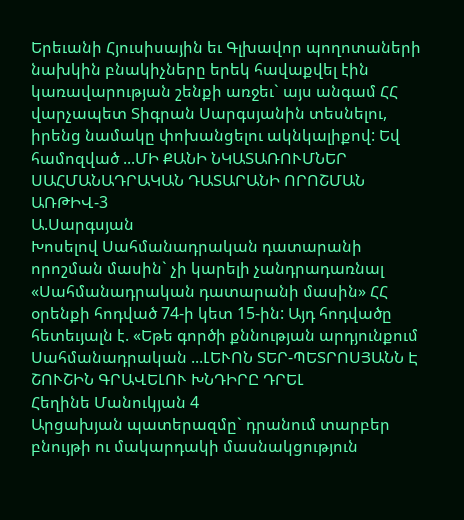Երեւանի Հյուսիսային եւ Գլխավոր պողոտաների նախկին բնակիչները երեկ հավաքվել էին կառավարության շենքի առջեւ` այս անգամ ՀՀ վարչապետ Տիգրան Սարգսյանին տեսնելու, իրենց նամակը փոխանցելու ակնկալիքով: Եվ համոզված ...ՄԻ ՔԱՆԻ ՆԿԱՏԱՌՈՒՄՆԵՐ ՍԱՀՄԱՆԱԴՐԱԿԱՆ ԴԱՏԱՐԱՆԻ ՈՐՈՇՄԱՆ ԱՌԹԻՎ-3
Ա.Սարգսյան
Խոսելով Սահմանադրական դատարանի որոշման մասին` չի կարելի չանդրադառնալ «Սահմանադրական դատարանի մասին» ՀՀ օրենքի հոդված 74-ի կետ 15-ին: Այդ հոդվածը հետեւյալն է. «Եթե գործի քննության արդյունքում Սահմանադրական ...ԼԵՒՈՆ ՏԵՐ-ՊԵՏՐՈՍՅԱՆՆ Է ՇՈՒՇԻՆ ԳՐԱՎԵԼՈՒ ԽՆԴԻՐԸ ԴՐԵԼ
Հեղինե Մանուկյան 4
Արցախյան պատերազմը` դրանում տարբեր բնույթի ու մակարդակի մասնակցություն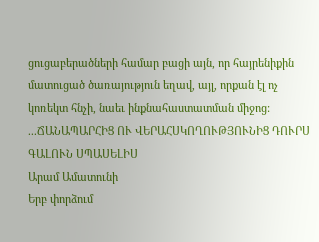ցուցաբերածների համար բացի այն, որ հայրենիքին մատուցած ծառայություն եղավ, այլ, որքան էլ ոչ կոռեկտ հնչի, նաեւ ինքնահաստատման միջոց:
...ՃԱՆԱՊԱՐՀԻՑ ՈՒ ՎԵՐԱՀՍԿՈՂՈՒԹՅՈՒՆԻՑ ԴՈՒՐՍ ԳԱԼՈՒՆ ՍՊԱՍԵԼԻՍ
Արամ Ամատունի
Երբ փորձում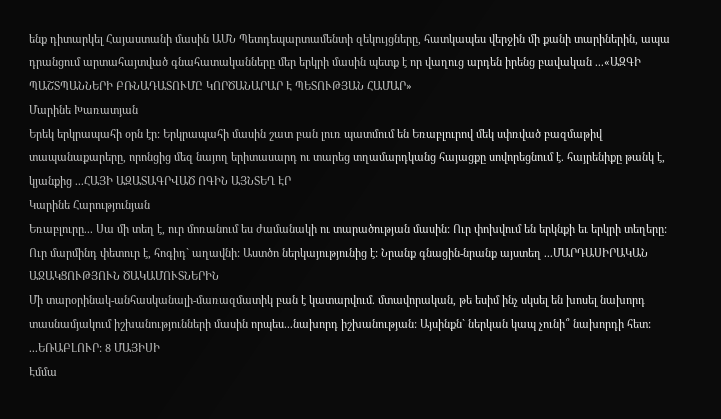ենք դիտարկել Հայաստանի մասին ԱՄՆ Պետդեպարտամենտի զեկույցները, հատկապես վերջին մի քանի տարիներին, ապա դրանցում արտահայտված գնահատականները մեր երկրի մասին պետք է որ վաղուց արդեն իրենց բավական ...«ԱԶԳԻ ՊԱՇՏՊԱՆՆԵՐԻ ԲՌՆԱԴԱՏՈՒՄԸ ԿՈՐԾԱՆԱՐԱՐ Է ՊԵՏՈՒԹՅԱՆ ՀԱՄԱՐ»
Մարինե Խառատյան
Երեկ երկրապահի օրն էր: Երկրապահի մասին շատ բան լուռ պատմում են Եռաբլուրով մեկ սփռված բազմաթիվ տապանաքարերը, որոնցից մեզ նայող երիտասարդ ու տարեց տղամարդկանց հայացքը սովորեցնում է. հայրենիքը թանկ է, կյանքից ...ՀԱՅԻ ԱԶԱՏԱԳՐՎԱԾ ՈԳԻՆ ԱՅՆՏԵՂ ԷՐ
Կարինե Հարությունյան
Եռաբլուրը... Սա մի տեղ է, ուր մոռանում ես ժամանակի ու տարածության մասին: Ուր փոխվում են երկնքի եւ երկրի տեղերը: Ուր մարմինդ փետուր է, հոգիդ` աղավնի: Աստծո ներկայությունից է: Նրանք գնացին-նրանք այստեղ ...ՄԱՐԴԱՍԻՐԱԿԱՆ ԱՋԱԿՑՈՒԹՅՈՒՆ ԾԱԿԱՄՈՒՏՆԵՐԻՆ
Մի տարօրինակ-անհասկանալի-մառազմատիկ բան է կատարվում. մտավորական, թե եսիմ ինչ սկսել են խոսել նախորդ տասնամյակում իշխանությունների մասին որպես...նախորդ իշխանության: Այսինքն` ներկան կապ չունի՞ նախորդի հետ: ...ԵՌԱԲԼՈՒՐ: 8 ՄԱՅԻՍԻ
Էմմա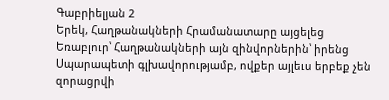Գաբրիելյան 2
Երեկ, Հաղթանակների Հրամանատարը այցելեց Եռաբլուր՝ Հաղթանակների այն զինվորներին՝ իրենց Սպարապետի գլխավորությամբ, ովքեր այլեւս երբեք չեն զորացրվի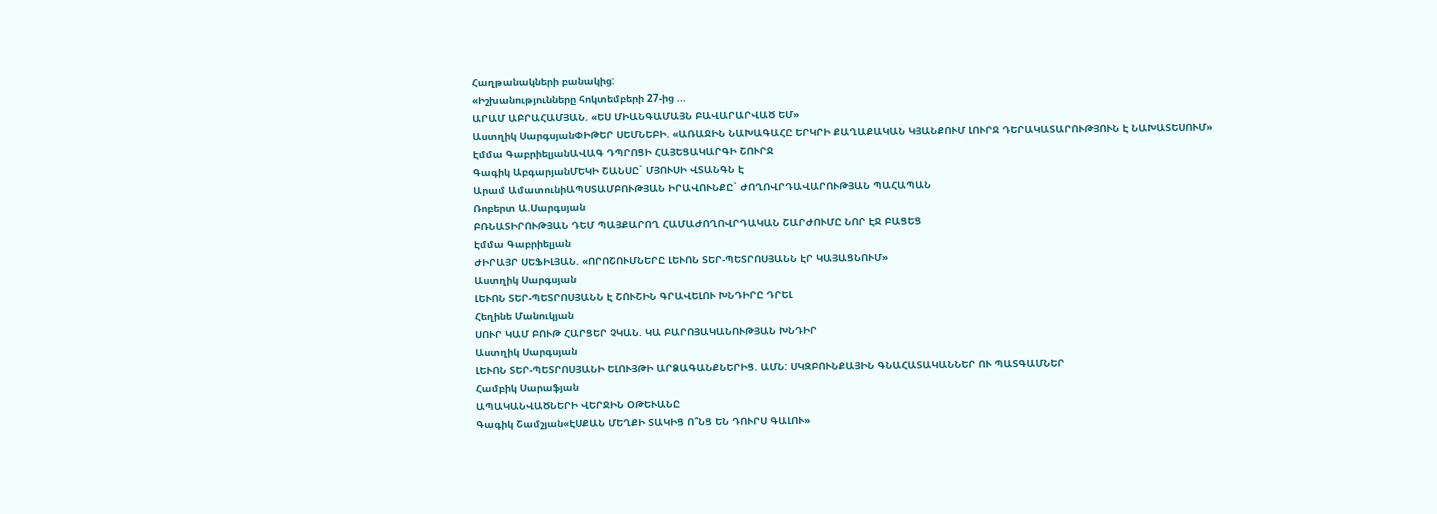Հաղթանակների բանակից:
«Իշխանությունները հոկտեմբերի 27-ից ...
ԱՐԱՄ ԱԲՐԱՀԱՄՅԱՆ. «ԵՍ ՄԻԱՆԳԱՄԱՅՆ ԲԱՎԱՐԱՐՎԱԾ ԵՄ»
Աստղիկ ՍարգսյանՓԻԹԵՐ ՍԵՄՆԵԲԻ. «ԱՌԱՋԻՆ ՆԱԽԱԳԱՀԸ ԵՐԿՐԻ ՔԱՂԱՔԱԿԱՆ ԿՅԱՆՔՈՒՄ ԼՈՒՐՋ ԴԵՐԱԿԱՏԱՐՈՒԹՅՈՒՆ Է ՆԱԽԱՏԵՍՈՒՄ»
Էմմա ԳաբրիելյանԱՎԱԳ ԴՊՐՈՑԻ ՀԱՅԵՑԱԿԱՐԳԻ ՇՈՒՐՋ
Գագիկ ԱբգարյանՄԵԿԻ ՇԱՆՍԸ` ՄՅՈՒՍԻ ՎՏԱՆԳՆ Է
Արամ ԱմատունիԱՊՍՏԱՄԲՈՒԹՅԱՆ ԻՐԱՎՈՒՆՔԸ` ԺՈՂՈՎՐԴԱՎԱՐՈՒԹՅԱՆ ՊԱՀԱՊԱՆ
Ռոբերտ Ա.Սարգսյան
ԲՌՆԱՏԻՐՈՒԹՅԱՆ ԴԵՄ ՊԱՅՔԱՐՈՂ ՀԱՄԱԺՈՂՈՎՐԴԱԿԱՆ ՇԱՐԺՈՒՄԸ ՆՈՐ ԷՋ ԲԱՑԵՑ
Էմմա Գաբրիելյան
ԺԻՐԱՅՐ ՍԵՖԻԼՅԱՆ. «ՈՐՈՇՈՒՄՆԵՐԸ ԼԵՒՈՆ ՏԵՐ-ՊԵՏՐՈՍՅԱՆՆ ԷՐ ԿԱՅԱՑՆՈՒՄ»
Աստղիկ Սարգսյան
ԼԵՒՈՆ ՏԵՐ-ՊԵՏՐՈՍՅԱՆՆ Է ՇՈՒՇԻՆ ԳՐԱՎԵԼՈՒ ԽՆԴԻՐԸ ԴՐԵԼ
Հեղինե Մանուկյան
ՍՈՒՐ ԿԱՄ ԲՈՒԹ ՀԱՐՑԵՐ ՉԿԱՆ. ԿԱ ԲԱՐՈՅԱԿԱՆՈՒԹՅԱՆ ԽՆԴԻՐ
Աստղիկ Սարգսյան
ԼԵՒՈՆ ՏԵՐ-ՊԵՏՐՈՍՅԱՆԻ ԵԼՈՒՅԹԻ ԱՐՁԱԳԱՆՔՆԵՐԻՑ. ԱՄՆ: ՍԿԶԲՈՒՆՔԱՅԻՆ ԳՆԱՀԱՏԱԿԱՆՆԵՐ ՈՒ ՊԱՏԳԱՄՆԵՐ
Համբիկ Սարաֆյան
ԱՊԱԿԱՆՎԱԾՆԵՐԻ ՎԵՐՋԻՆ ՕԹԵՒԱՆԸ
Գագիկ Շամշյան«ԷՍՔԱՆ ՄԵՂՔԻ ՏԱԿԻՑ Ո՞ՆՑ ԵՆ ԴՈՒՐՍ ԳԱԼՈՒ»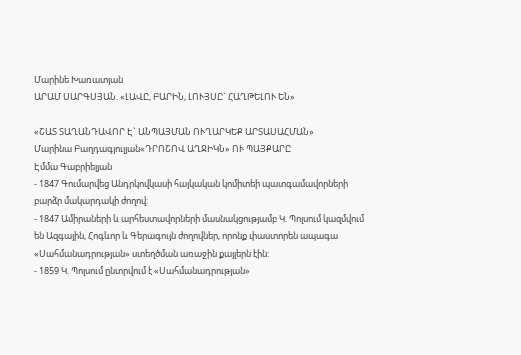Մարինե Խառատյան
ԱՐԱՄ ՍԱՐԳՍՅԱՆ. «ԼԱՎԸ, ԲԱՐԻՆ, ԼՈՒՅՍԸ` ՀԱՂԹԵԼՈՒ ԵՆ»

«ՇԱՏ ՏԱՂԱՆԴԱՎՈՐ Է` ԱՆՊԱՅՄԱՆ ՈՒՂԱՐԿԵՔ ԱՐՏԱՍԱՀՄԱՆ»
Մարինա Բաղդագյուլյան«ԴՐՈՇՈՎ ԱՂՋԻԿՆ» ՈՒ ՊԱՅՔԱՐԸ
Էմմա Գաբրիելյան
- 1847 Գումարվեց Անդրկովկասի հայկական կոմիտեի պատգամավորների բարձր մակարդակի ժողով:
- 1847 Ամիրաների և արհեստավորների մասնակցությամբ Կ. Պոլսում կազմվում են Ազգային, Հոգևոր և Գերագույն ժողովներ, որոնք փաստորեն ապագա «Սահմանադրության» ստեղծման առաջին քայլերն էին:
- 1859 Կ. Պոլսում ընտրվում է «Սահմանադրության»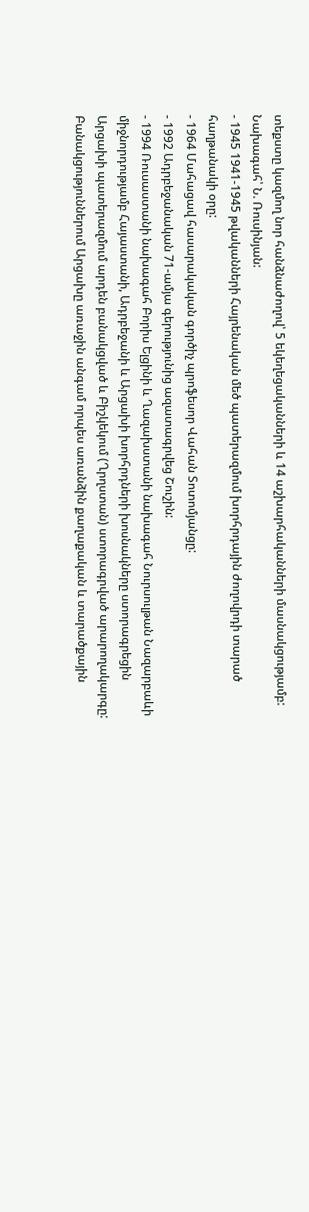տեքստը կազմող նոր հանձնաժողով՝ 5 եկեղեցականների և 14 աշխարհականների մասնակցությամբ: Նախագահ՝ Ն. Ռուսինյան:
- 1945 1941-1945 թվականների Հայրենական մեծ պատերազմում խորհրդային ժողովրդի տարած հաղթանակի օրը:
- 1964 Մահացավ հասարակական գործիչ պրոֆեսոր Վահան Տոտոմյանցը:
- 1992 Ադրբեջանական 71-ամյա գերությունից ազատագրվեց Շուշին:
- 1994 Ռուսաստանի նախագահ Բորիս Ելցինի և Ղազախստանի նախագահ Նուրսուլթան Նազարբաևի միջնորդությամբ Հայաստանի, Ադրբեջանի և Արցախի խորհրդների խոսնակները ստորագրեցին Արցախի պատերազմում արդեն բանակցված և Բիշկեկում (Ղրղստան) ստորագրված արարողակարգը: Բանակցություններում Արցախը առաջին անգամ որպես առանձին քաղաքական և տարածքային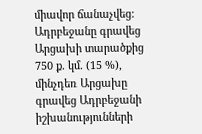միավոր ճանաչվեց: Ադրբեջանը գրավեց Արցախի տարածքից 750 ք. կմ. (15 %), մինչդեռ Արցախը գրավեց Ադրբեջանի իշխանությունների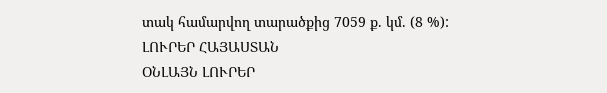տակ համարվող տարածքից 7059 ք. կմ. (8 %):
ԼՈՒՐԵՐ ՀԱՅԱՍՏԱՆ
ՕՆԼԱՅՆ ԼՈՒՐԵՐ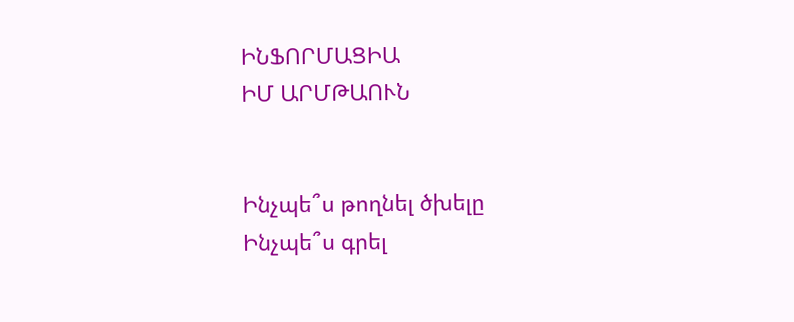ԻՆՖՈՐՄԱՑԻԱ
ԻՄ ԱՐՄԹԱՈՒՆ


Ինչպե՞ս թողնել ծխելը
Ինչպե՞ս գրել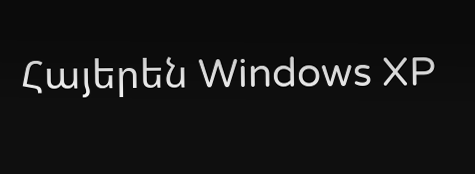Հայերեն Windows XP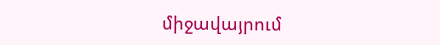միջավայրում